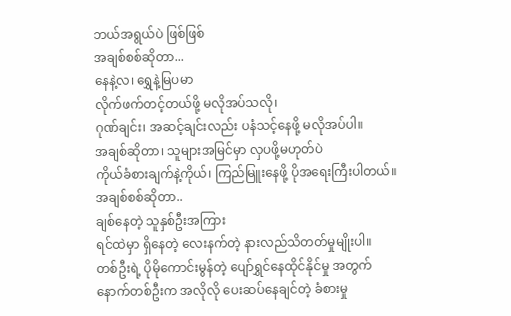ဘယ်အရွယ်ပဲ ဖြစ်ဖြစ်
အချစ်စစ်ဆိုတာ...
နေနဲ့လ၊ ရွှေနဲ့မြပမာ
လိုက်ဖက်တင့်တယ်ဖို့ မလိုအပ်သလို၊
ဂုဏ်ချင်း၊ အဆင့်ချင်းလည်း ပနံသင့်နေဖို့ မလိုအပ်ပါ။
အချစ်ဆိုတာ၊ သူများအမြင်မှာ လှပဖို့မဟုတ်ပဲ
ကိုယ်ခံစားချက်နဲ့ကိုယ်၊ ကြည်မြူးနေဖို့ ပိုအရေးကြီးပါတယ်။
အချစ်စစ်ဆိုတာ..
ချစ်နေတဲ့ သူနှစ်ဦးအကြား
ရင်ထဲမှာ ရှိနေတဲ့ လေးနက်တဲ့ နားလည်သိတတ်မှုမျိုးပါ။
တစ်ဦးရဲ့ ပိုမိုကောင်းမွန်တဲ့ ပျော်ရွှင်နေထိုင်နိုင်မှု အတွက်
နောက်တစ်ဦးက အလိုလို ပေးဆပ်နေချင်တဲ့ ခံစားမှု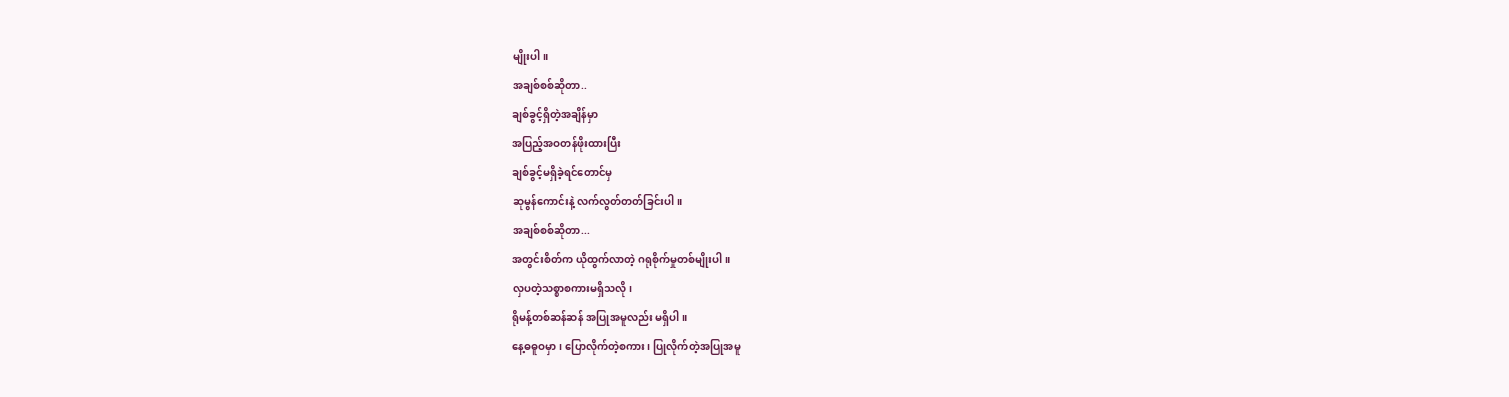မျိုးပါ။
အချစ်စစ်ဆိုတာ..
ချစ်ခွင့်ရှိတဲ့အချိန်မှာ
အပြည့်အဝတန်ဖိုးထားပြီး
ချစ်ခွင့်မရှိခဲ့ရင်တောင်မှ
ဆုမွန်ကောင်းနဲ့ လက်လွတ်တတ်ခြင်းပါ။
အချစ်စစ်ဆိုတာ...
အတွင်းစိတ်က ယိုထွက်လာတဲ့ ဂရုစိုက်မှုတစ်မျိုးပါ။
လှပတဲ့သစ္စာစကားမရှိသလို၊
ရိုမန့်တစ်ဆန်ဆန် အပြုအမူလည်း မရှိပါ။
နေ့ဓဓူဝမှာ၊ ပြောလိုက်တဲ့စကား၊ ပြုလိုက်တဲ့အပြုအမူ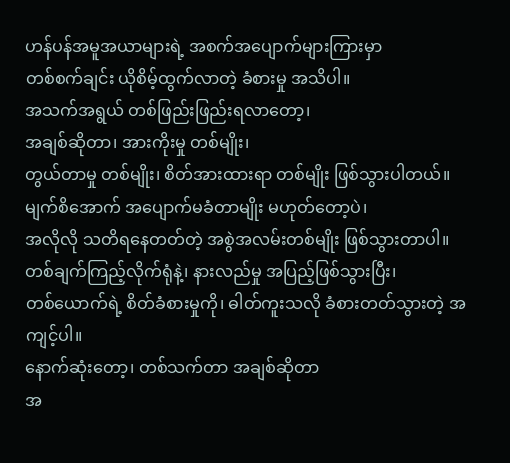ဟန်ပန်အမူအယာများရဲ့ အစက်အပျောက်များကြားမှာ
တစ်စက်ချင်း ယိုစိမ့်ထွက်လာတဲ့ ခံစားမှု အသိပါ။
အသက်အရွယ် တစ်ဖြည်းဖြည်းရလာတော့၊
အချစ်ဆိုတာ၊ အားကိုးမှု တစ်မျိုး၊
တွယ်တာမှု တစ်မျိုး၊ စိတ်အားထားရာ တစ်မျိုး ဖြစ်သွားပါတယ်။
မျက်စိအောက် အပျောက်မခံတာမျိုး မဟုတ်တော့ပဲ၊
အလိုလို သတိရနေတတ်တဲ့ အစွဲအလမ်းတစ်မျိုး ဖြစ်သွားတာပါ။
တစ်ချက်ကြည့်လိုက်ရုံနဲ့၊ နားလည်မှု အပြည့်ဖြစ်သွားပြီး၊
တစ်ယောက်ရဲ့ စိတ်ခံစားမှုကို၊ ဓါတ်ကူးသလို ခံစားတတ်သွားတဲ့ အကျင့်ပါ။
နောက်ဆုံးတော့၊ တစ်သက်တာ အချစ်ဆိုတာ
အ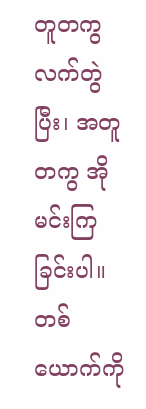တူတကွ လက်တွဲပြီး၊ အတူတကွ အိုမင်းကြခြင်းပါ။
တစ်ယောက်ကို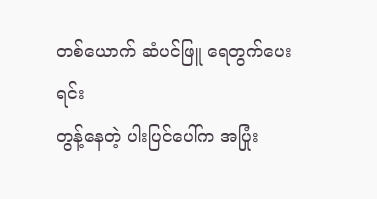တစ်ယောက် ဆံပင်ဖြူ ရေတွက်ပေးရင်း
တွန့်နေတဲ့ ပါးပြင်ပေါ်က အပြုံး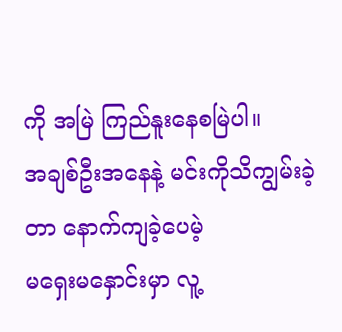ကို အမြဲ ကြည်နူးနေစမြဲပါ။
အချစ်ဦးအနေနဲ့ မင်းကိုသိကျွမ်းခဲ့တာ နောက်ကျခဲ့ပေမဲ့
မရှေးမနှောင်းမှာ လူ့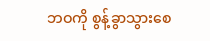ဘဝကို စွန့်ခွာသွားစေ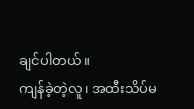ချင်ပါတယ်။
ကျန်ခဲ့တဲ့လူ၊ အထီးသိပ်မ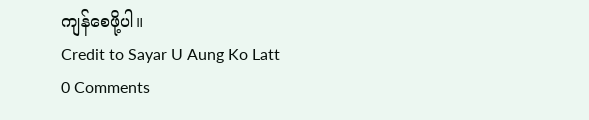ကျန်စေဖို့ပါ။
Credit to Sayar U Aung Ko Latt
0 Comments